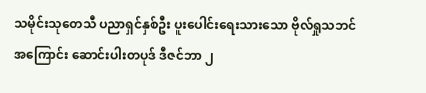သမိုင်းသုတေသီ ပညာရှင်နှစ်ဦး ပူးပေါင်းရေးသားသော ဗိုလ်ရှုသဘင်အကြောင်း ဆောင်းပါးတပုဒ် ဒီဇင်ဘာ ၂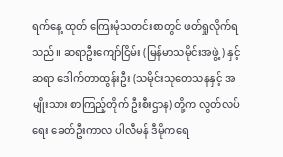ရက်နေ့ ထုတ် ကြေးမုံသတင်းစာတွင် ဖတ်ရှုလိုက်ရသည်။ ဆရာဦးကျော်ငြိမ်း (မြန်မာသမိုင်းအဖွဲ့) နှင့် ဆရာ ဒေါက်တာထွန်းဦး (သမိုင်းသုတေသနနှင့် အမျိုးသား စာကြည့်တိုက် ဦးစီးဌာန) တို့က လွတ်လပ်ရေး ခေတ်ဦးကာလ ပါလီမန် ဒီမိုကရေ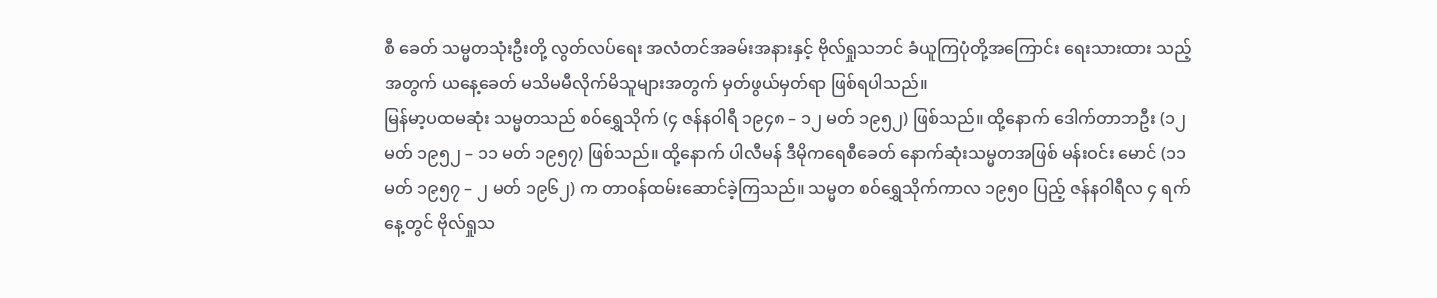စီ ခေတ် သမ္မတသုံးဦးတို့ လွတ်လပ်ရေး အလံတင်အခမ်းအနားနှင့် ဗိုလ်ရှုသဘင် ခံယူကြပုံတို့အကြောင်း ရေးသားထား သည့်အတွက် ယနေ့ခေတ် မသိမမီလိုက်မိသူများအတွက် မှတ်ဖွယ်မှတ်ရာ ဖြစ်ရပါသည်။
မြန်မာ့ပထမဆုံး သမ္မတသည် စဝ်ရွှေသိုက် (၄ ဇန်နဝါရီ ၁၉၄၈ – ၁၂ မတ် ၁၉၅၂) ဖြစ်သည်။ ထို့နောက် ဒေါက်တာဘဦး (၁၂ မတ် ၁၉၅၂ – ၁၁ မတ် ၁၉၅၇) ဖြစ်သည်။ ထို့နောက် ပါလီမန် ဒီမိုကရေစီခေတ် နောက်ဆုံးသမ္မတအဖြစ် မန်းဝင်း မောင် (၁၁ မတ် ၁၉၅၇ – ၂ မတ် ၁၉၆၂) က တာဝန်ထမ်းဆောင်ခဲ့ကြသည်။ သမ္မတ စဝ်ရွှေသိုက်ကာလ ၁၉၅၀ ပြည့် ဇန်နဝါရီလ ၄ ရက်နေ့တွင် ဗိုလ်ရှုသ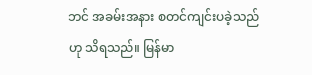ဘင် အခမ်းအနား စတင်ကျင်းပခဲ့သည်ဟု သိရသည်။ မြန်မာ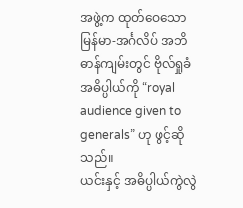အဖွဲ့က ထုတ်ဝေသော မြန်မာ-အင်္ဂလိပ် အဘိဓာန်ကျမ်းတွင် ဗိုလ်ရှုခံ အဓိပ္ပါယ်ကို “royal audience given to generals” ဟု ဖွင့်ဆိုသည်။
ယင်းနှင့် အဓိပ္ပါယ်ကွဲလွဲ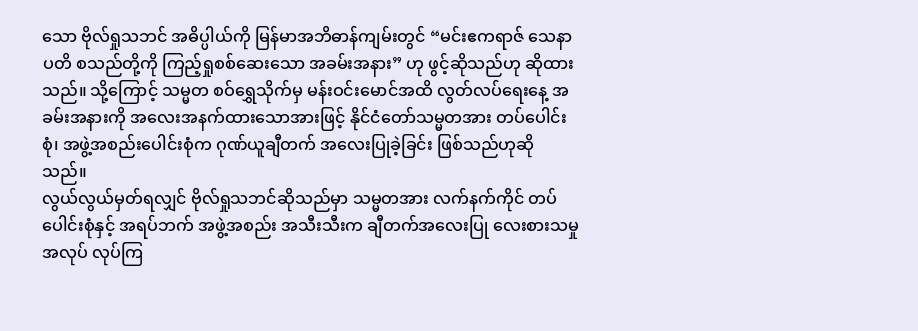သော ဗိုလ်ရှုသဘင် အဓိပ္ပါယ်ကို မြန်မာအဘိဓာန်ကျမ်းတွင် “မင်းဧကရာဇ် သေနာပတိ စသည်တို့ကို ကြည့်ရှုစစ်ဆေးသော အခမ်းအနား” ဟု ဖွင့်ဆိုသည်ဟု ဆိုထားသည်။ သို့ကြောင့် သမ္မတ စဝ်ရွှေသိုက်မှ မန်းဝင်းမောင်အထိ လွတ်လပ်ရေးနေ့ အခမ်းအနားကို အလေးအနက်ထားသောအားဖြင့် နိုင်ငံတော်သမ္မတအား တပ်ပေါင်းစုံ၊ အဖွဲ့အစည်းပေါင်းစုံက ဂုဏ်ယူချီတက် အလေးပြုခဲ့ခြင်း ဖြစ်သည်ဟုဆိုသည်။
လွယ်လွယ်မှတ်ရလျှင် ဗိုလ်ရှုသဘင်ဆိုသည်မှာ သမ္မတအား လက်နက်ကိုင် တပ်ပေါင်းစုံနှင့် အရပ်ဘက် အဖွဲ့အစည်း အသီးသီးက ချီတက်အလေးပြု လေးစားသမှုအလုပ် လုပ်ကြ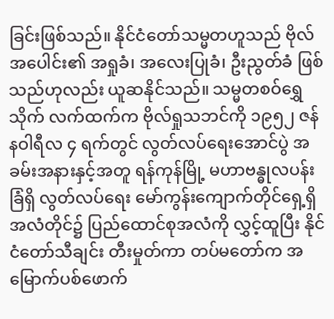ခြင်းဖြစ်သည်။ နိုင်ငံတော်သမ္မတဟူသည် ဗိုလ်အပေါင်း၏ အရှုခံ၊ အလေးပြုခံ၊ ဦးညွတ်ခံ ဖြစ်သည်ဟုလည်း ယူဆနိုင်သည်။ သမ္မတစဝ်ရွှေသိုက် လက်ထက်က ဗိုလ်ရှုသဘင်ကို ၁၉၅၂ ဇန်နဝါရီလ ၄ ရက်တွင် လွတ်လပ်ရေးအောင်ပွဲ အခမ်းအနားနှင့်အတူ ရန်ကုန်မြို့ မဟာဗန္ဓုလပန်းခြံရှိ လွတ်လပ်ရေး မော်ကွန်းကျောက်တိုင်ရှေ့ရှိ အလံတိုင်၌ ပြည်ထောင်စုအလံကို လွှင့်ထူပြီး နိုင်ငံတော်သီချင်း တီးမှုတ်ကာ တပ်မတော်က အမြောက်ပစ်ဖောက်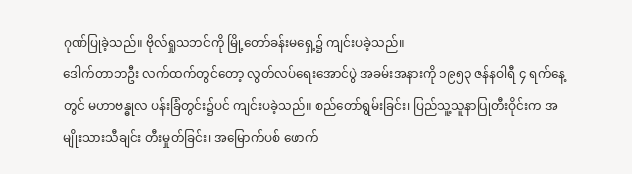ဂုဏ်ပြုခဲ့သည်။ ဗိုလ်ရှုသဘင်ကို မြို့တော်ခန်းမရှေ့၌ ကျင်းပခဲ့သည်။
ဒေါက်တာဘဦး လက်ထက်တွင်တော့ လွတ်လပ်ရေးအောင်ပွဲ အခမ်းအနားကို ၁၉၅၃ ဇန်နဝါရီ ၄ ရက်နေ့တွင် မဟာဗန္ဓုလ ပန်းခြံတွင်း၌ပင် ကျင်းပခဲ့သည်။ စည်တော်ရွမ်းခြင်း၊ ပြည်သူ့သူနာပြုတီးဝိုင်းက အမျိုးသားသီချင်း တီးမှုတ်ခြင်း၊ အမြောက်ပစ် ဖောက်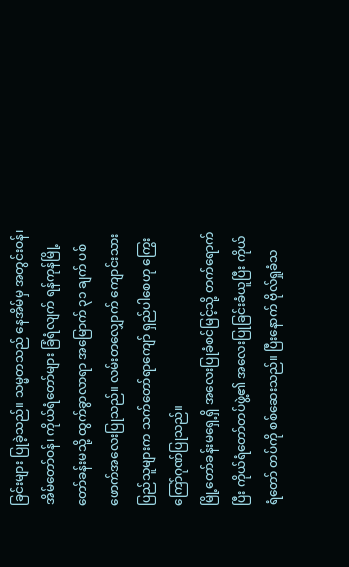ခြင်းများ ပြုခဲ့သည်။ သမ္မတသည် နေအိမ်မှ အတွင်းဝန်၊ အိမ်တော်ဝန်၊ ကိုယ်ရံတော်များ ခြံရံလျက် ရန်ကုန်မြို့တော်ခန်းမသို့ ထွက်ခွာလာရာ အမြောက် ၃၁ ချက် ပစ်ဖောက်အလေးပြုသည်။ လမ်းတလျှောက် ကျောင်းသား ပြည်သူများက သက်တော်ရာကျော် ရှည်ပါစေဟု ကြွေးကြော်ဂုဏ်ပြုသည်။
မြို့တော်ခန်းမရှေ့ရှိ အလေးပြုခံစင်မြင့်သို့ တက်ရောက်ပြီး ကိုယ်ရံတော်တပ်ဖွဲ့၏ အလေးပြုခြင်းခံယူပြီး ကိုယ်ရံတော် တပ်ကို စစ်ဆေးသည်။ ပြီးနောက် ဗိုလ်ရှုခံသ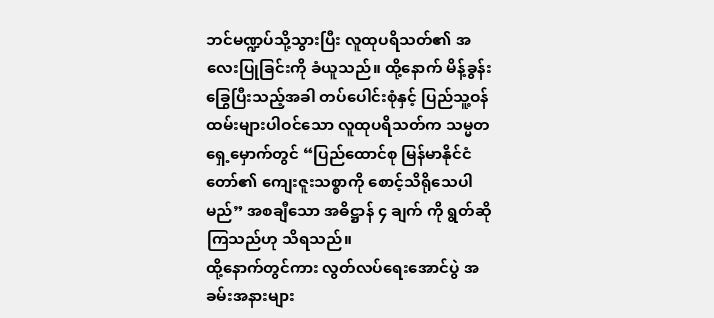ဘင်မဏ္ဍပ်သို့သွားပြီး လူထုပရိသတ်၏ အလေးပြုခြင်းကို ခံယူသည်။ ထို့နောက် မိန့်ခွန်းခြွေပြီးသည့်အခါ တပ်ပေါင်းစုံနှင့် ပြည်သူ့ဝန်ထမ်းများပါဝင်သော လူထုပရိသတ်က သမ္မတ ရှေ့မှောက်တွင် “ပြည်ထောင်စု မြန်မာနိုင်ငံတော်၏ ကျေးဇူးသစ္စာကို စောင့်သိရိုသေပါမည်” အစချီသော အဓိဋ္ဌာန် ၄ ချက် ကို ရွတ်ဆိုကြသည်ဟု သိရသည်။
ထို့နောက်တွင်ကား လွတ်လပ်ရေးအောင်ပွဲ အခမ်းအနားများ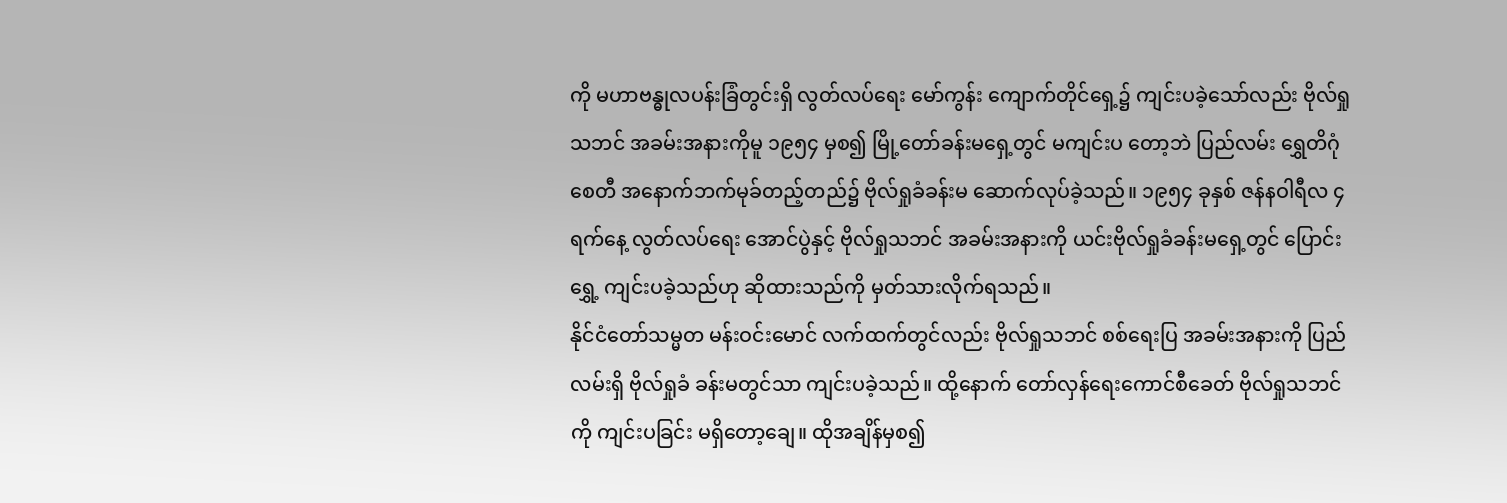ကို မဟာဗန္ဓုလပန်းခြံတွင်းရှိ လွတ်လပ်ရေး မော်ကွန်း ကျောက်တိုင်ရှေ့၌ ကျင်းပခဲ့သော်လည်း ဗိုလ်ရှုသဘင် အခမ်းအနားကိုမူ ၁၉၅၄ မှစ၍ မြို့တော်ခန်းမရှေ့တွင် မကျင်းပ တော့ဘဲ ပြည်လမ်း ရွှေတိဂုံစေတီ အနောက်ဘက်မုခ်တည့်တည်၌ ဗိုလ်ရှုခံခန်းမ ဆောက်လုပ်ခဲ့သည်။ ၁၉၅၄ ခုနှစ် ဇန်နဝါရီလ ၄ ရက်နေ့ လွတ်လပ်ရေး အောင်ပွဲနှင့် ဗိုလ်ရှုသဘင် အခမ်းအနားကို ယင်းဗိုလ်ရှုခံခန်းမရှေ့တွင် ပြောင်းရွှေ့ ကျင်းပခဲ့သည်ဟု ဆိုထားသည်ကို မှတ်သားလိုက်ရသည်။
နိုင်ငံတော်သမ္မတ မန်းဝင်းမောင် လက်ထက်တွင်လည်း ဗိုလ်ရှုသဘင် စစ်ရေးပြ အခမ်းအနားကို ပြည်လမ်းရှိ ဗိုလ်ရှုခံ ခန်းမတွင်သာ ကျင်းပခဲ့သည်။ ထို့နောက် တော်လှန်ရေးကောင်စီခေတ် ဗိုလ်ရှုသဘင်ကို ကျင်းပခြင်း မရှိတော့ချေ။ ထိုအချိန်မှစ၍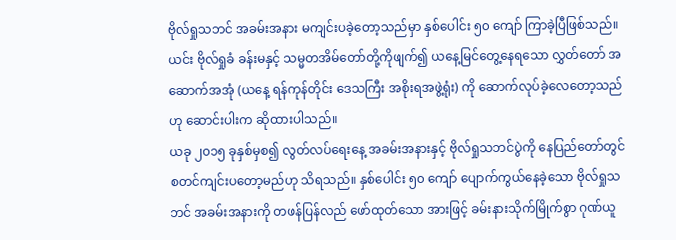ဗိုလ်ရှုသဘင် အခမ်းအနား မကျင်းပခဲ့တော့သည်မှာ နှစ်ပေါင်း ၅၀ ကျော် ကြာခဲ့ပြီဖြစ်သည်။ ယင်း ဗိုလ်ရှုခံ ခန်းမနှင့် သမ္မတအိမ်တော်တို့ကိုဖျက်၍ ယနေ့မြင်တွေ့နေရသော လွှတ်တော် အဆောက်အအုံ (ယနေ့ ရန်ကုန်တိုင်း ဒေသကြီး အစိုးရအဖွဲ့ရုံး) ကို ဆောက်လုပ်ခဲ့လေတော့သည်ဟု ဆောင်းပါးက ဆိုထားပါသည်။
ယခု ၂၀၁၅ ခုနှစ်မှစ၍ လွတ်လပ်ရေးနေ့ အခမ်းအနားနှင့် ဗိုလ်ရှုသဘင်ပွဲကို နေပြည်တော်တွင် စတင်ကျင်းပတော့မည်ဟု သိရသည်။ နှစ်ပေါင်း ၅၀ ကျော် ပျောက်ကွယ်နေခဲ့သော ဗိုလ်ရှုသဘင် အခမ်းအနားကို တဖန်ပြန်လည် ဖော်ထုတ်သော အားဖြင့် ခမ်းနားသိုက်မြိုက်စွာ ဂုဏ်ယူ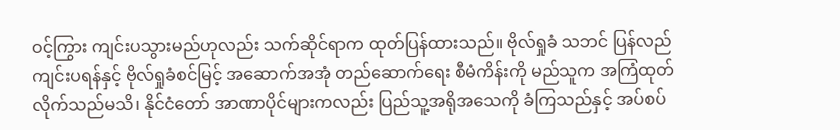ဝင့်ကြွား ကျင်းပသွားမည်ဟုလည်း သက်ဆိုင်ရာက ထုတ်ပြန်ထားသည်။ ဗိုလ်ရှုခံ သဘင် ပြန်လည်ကျင်းပရန်နှင့် ဗိုလ်ရှုခံစင်မြင့် အဆောက်အအုံ တည်ဆောက်ရေး စီမံကိန်းကို မည်သူက အကြံထုတ် လိုက်သည်မသိ၊ နိုင်ငံတော် အာဏာပိုင်များကလည်း ပြည်သူ့အရိုအသေကို ခံကြသည်နှင့် အပ်စပ်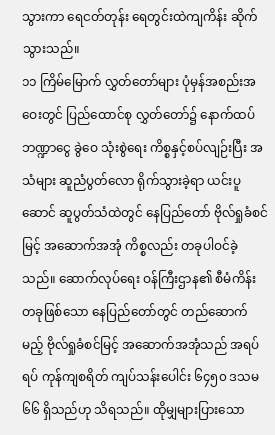သွားကာ ရေငတ်တုန်း ရေတွင်းထဲကျကိန်း ဆိုက်သွားသည်။
၁၁ ကြိမ်မြောက် လွှတ်တော်များ ပုံမှန်အစည်းအဝေးတွင် ပြည်ထောင်စု လွှတ်တော်၌ နောက်ထပ်ဘဏ္ဍာငွေ ခွဲဝေ သုံးစွဲရေး ကိစ္စနှင့်စပ်လျဉ်းပြီး အသံများ ဆူညံပွတ်လော ရိုက်သွားခဲ့ရာ ယင်းပူဆောင် ဆူပွတ်သံထဲတွင် နေပြည်တော် ဗိုလ်ရှုခံစင်မြင့် အဆောက်အအုံ ကိစ္စလည်း တခုပါဝင်ခဲ့သည်။ ဆောက်လုပ်ရေး ဝန်ကြီးဌာန၏ စီမံကိန်းတခုဖြစ်သော နေပြည်တော်တွင် တည်ဆောက်မည့် ဗိုလ်ရှုခံစင်မြင့် အဆောက်အအုံသည် အရပ်ရပ် ကုန်ကျစရိတ် ကျပ်သန်းပေါင်း ၆၄၅၀ ဒသမ ၆၆ ရှိသည်ဟု သိရသည်။ ထိုမျှများပြားသော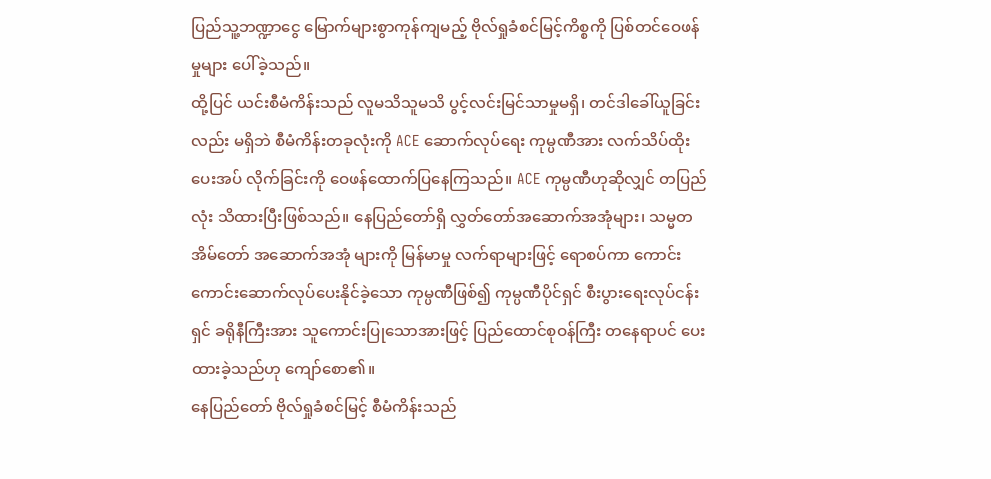ပြည်သူ့ဘဏ္ဍာငွေ မြောက်များစွာကုန်ကျမည့် ဗိုလ်ရှုခံစင်မြင့်ကိစ္စကို ပြစ်တင်ဝေဖန်မှုများ ပေါ်ခဲ့သည်။
ထို့ပြင် ယင်းစီမံကိန်းသည် လူမသိသူမသိ ပွင့်လင်းမြင်သာမှုမရှိ၊ တင်ဒါခေါ်ယူခြင်းလည်း မရှိဘဲ စီမံကိန်းတခုလုံးကို ACE ဆောက်လုပ်ရေး ကုမ္ပဏီအား လက်သိပ်ထိုး ပေးအပ် လိုက်ခြင်းကို ဝေဖန်ထောက်ပြနေကြသည်။ ACE ကုမ္ပဏီဟုဆိုလျှင် တပြည်လုံး သိထားပြီးဖြစ်သည်။ နေပြည်တော်ရှိ လွှတ်တော်အဆောက်အအုံများ၊ သမ္မတအိမ်တော် အဆောက်အအုံ များကို မြန်မာမှု လက်ရာများဖြင့် ရောစပ်ကာ ကောင်းကောင်းဆောက်လုပ်ပေးနိုင်ခဲ့သော ကုမ္ပဏီဖြစ်၍ ကုမ္ပဏီပိုင်ရှင် စီးပွားရေးလုပ်ငန်းရှင် ခရိုနီကြီးအား သူကောင်းပြုသောအားဖြင့် ပြည်ထောင်စုဝန်ကြီး တနေရာပင် ပေးထားခဲ့သည်ဟု ကျော်စော၏။
နေပြည်တော် ဗိုလ်ရှုခံစင်မြင့် စီမံကိန်းသည်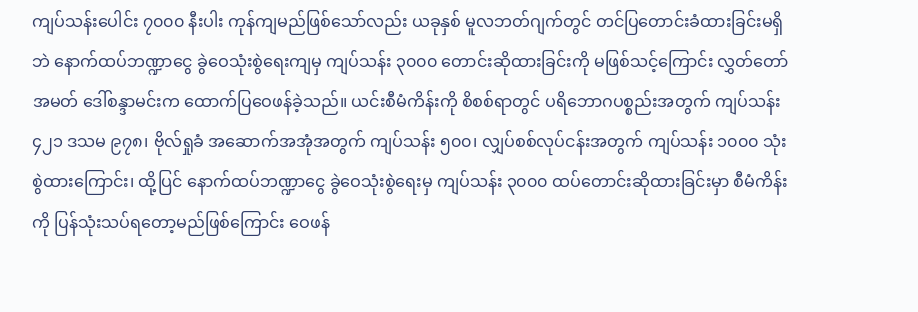ကျပ်သန်းပေါင်း ၇၀၀၀ နီးပါး ကုန်ကျမည်ဖြစ်သော်လည်း ယခုနှစ် မူလဘတ်ဂျက်တွင် တင်ပြတောင်းခံထားခြင်းမရှိဘဲ နောက်ထပ်ဘဏ္ဍာငွေ ခွဲဝေသုံးစွဲရေးကျမှ ကျပ်သန်း ၃၀၀၀ တောင်းဆိုထားခြင်းကို မဖြစ်သင့်ကြောင်း လွှတ်တော်အမတ် ဒေါ်စန္ဒာမင်းက ထောက်ပြဝေဖန်ခဲ့သည်။ ယင်းစီမံကိန်းကို စိစစ်ရာတွင် ပရိဘောဂပစ္စည်းအတွက် ကျပ်သန်း ၄၂၁ ဒသမ ၉၇၈၊ ဗိုလ်ရှုခံ အဆောက်အအုံအတွက် ကျပ်သန်း ၅၀၀၊ လျှပ်စစ်လုပ်ငန်းအတွက် ကျပ်သန်း ၁၀၀၀ သုံးစွဲထားကြောင်း၊ ထို့ပြင် နောက်ထပ်ဘဏ္ဍာငွေ ခွဲဝေသုံးစွဲရေးမှ ကျပ်သန်း ၃၀၀၀ ထပ်တောင်းဆိုထားခြင်းမှာ စီမံကိန်းကို ပြန်သုံးသပ်ရတော့မည်ဖြစ်ကြောင်း ဝေဖန်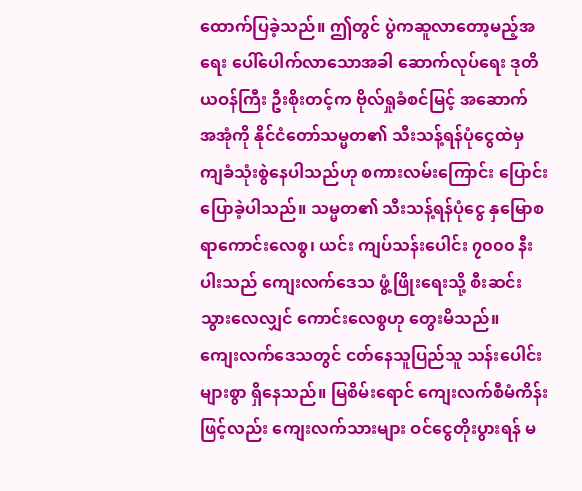ထောက်ပြခဲ့သည်။ ဤတွင် ပွဲကဆူလာတော့မည့်အရေး ပေါ်ပေါက်လာသောအခါ ဆောက်လုပ်ရေး ဒုတိယဝန်ကြီး ဦးစိုးတင့်က ဗိုလ်ရှုခံစင်မြင့် အဆောက် အအုံကို နိုင်ငံတော်သမ္မတ၏ သီးသန့်ရန်ပုံငွေထဲမှ ကျခံသုံးစွဲနေပါသည်ဟု စကားလမ်းကြောင်း ပြောင်းပြောခဲ့ပါသည်။ သမ္မတ၏ သီးသန့်ရန်ပုံငွေ နှမြောစရာကောင်းလေစွ၊ ယင်း ကျပ်သန်းပေါင်း ၇၀၀၀ နီးပါးသည် ကျေးလက်ဒေသ ဖွံ့ဖြိုးရေးသို့ စီးဆင်းသွားလေလျှင် ကောင်းလေစွဟု တွေးမိသည်။
ကျေးလက်ဒေသတွင် ငတ်နေသူပြည်သူ သန်းပေါင်းများစွာ ရှိနေသည်။ မြစိမ်းရောင် ကျေးလက်စီမံကိန်းဖြင့်လည်း ကျေးလက်သားများ ဝင်ငွေတိုးပွားရန် မ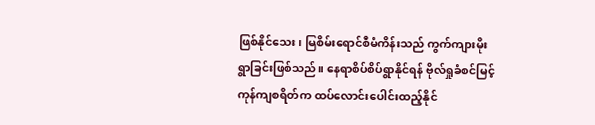ဖြစ်နိုင်သေး၊ မြစိမ်းရောင်စီမံကိန်းသည် ကွက်ကျားမိုး ရွာခြင်းဖြစ်သည်။ နေရာစိပ်စိပ်ရွာနိုင်ရန် ဗိုလ်ရှုခံစင်မြင့် ကုန်ကျစရိတ်က ထပ်လောင်းပေါင်းထည့်နိုင်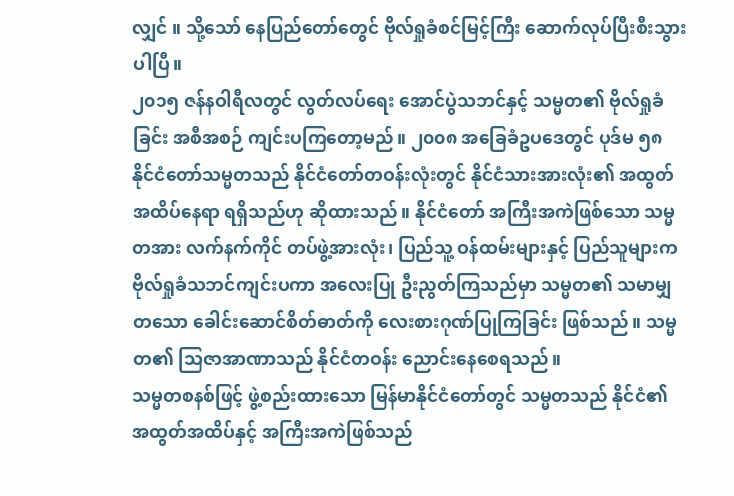လျှင် ။ သို့သော် နေပြည်တော်တွေင် ဗိုလ်ရှုခံစင်မြင့်ကြီး ဆောက်လုပ်ပြီးစီးသွားပါပြီ။
၂၀၁၅ ဇန်နဝါရီလတွင် လွတ်လပ်ရေး အောင်ပွဲသဘင်နှင့် သမ္မတ၏ ဗိုလ်ရှုခံခြင်း အစီအစဉ် ကျင်းပကြတော့မည်။ ၂၀၀၈ အခြေခံဥပဒေတွင် ပုဒ်မ ၅၈ နိုင်ငံတော်သမ္မတသည် နိုင်ငံတော်တဝန်းလုံးတွင် နိုင်ငံသားအားလုံး၏ အထွတ်အထိပ်နေရာ ရရှိသည်ဟု ဆိုထားသည်။ နိုင်ငံတော် အကြီးအကဲဖြစ်သော သမ္မတအား လက်နက်ကိုင် တပ်ဖွဲ့အားလုံး၊ ပြည်သူ့ ဝန်ထမ်းများနှင့် ပြည်သူများက ဗိုလ်ရှုခံသဘင်ကျင်းပကာ အလေးပြု ဦးညွတ်ကြသည်မှာ သမ္မတ၏ သမာမျှတသော ခေါင်းဆောင်စိတ်ဓာတ်ကို လေးစားဂုဏ်ပြုကြခြင်း ဖြစ်သည်။ သမ္မတ၏ သြဇာအာဏာသည် နိုင်ငံတဝန်း ညောင်းနေစေရသည်။
သမ္မတစနစ်ဖြင့် ဖွဲ့စည်းထားသော မြန်မာနိုင်ငံတော်တွင် သမ္မတသည် နိုင်ငံ၏ အထွတ်အထိပ်နှင့် အကြီးအကဲဖြစ်သည်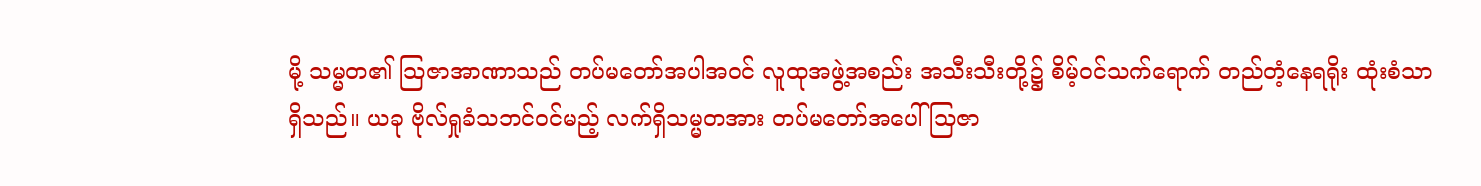မို့ သမ္မတ၏ သြဇာအာဏာသည် တပ်မတော်အပါအဝင် လူထုအဖွဲ့အစည်း အသီးသီးတို့၌ စိမ့်ဝင်သက်ရောက် တည်တံ့နေရရိုး ထုံးစံသာရှိသည်။ ယခု ဗိုလ်ရှုခံသဘင်ဝင်မည့် လက်ရှိသမ္မတအား တပ်မတော်အပေါ် သြဇာ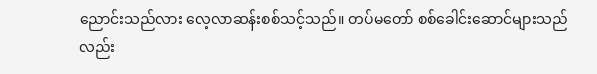ညောင်းသည်လား လေ့လာဆန်းစစ်သင့်သည်။ တပ်မတော် စစ်ခေါင်းဆောင်များသည်လည်း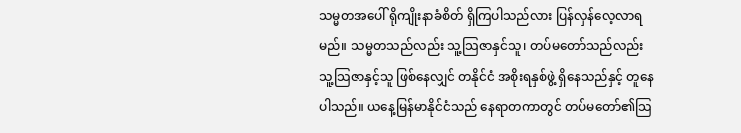သမ္မတအပေါ် ရိုကျိုးနာခံစိတ် ရှိကြပါသည်လား ပြန်လှန်လေ့လာရမည်။ သမ္မတသည်လည်း သူ့သြဇာနှင်သူ၊ တပ်မတော်သည်လည်း သူ့သြဇာနှင့်သူ ဖြစ်နေလျှင် တနိုင်ငံ အစိုးရနှစ်ဖွဲ့ ရှိနေသည်နှင့် တူနေပါသည်။ ယနေ့မြန်မာနိုင်ငံသည် နေရာတကာတွင် တပ်မတော်၏သြ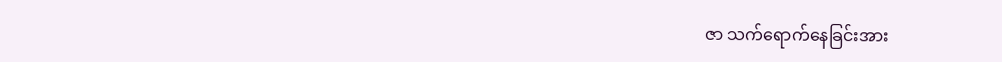ဇာ သက်ရောက်နေခြင်းအား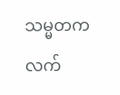သမ္မတက လက်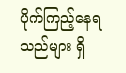ပိုက်ကြည့်နေရသည်များ ရှိ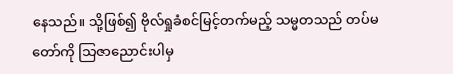နေသည်။ သို့ဖြစ်၍ ဗိုလ်ရှုခံစင်မြင့်တက်မည့် သမ္မတသည် တပ်မတော်ကို သြဇာညောင်းပါမှ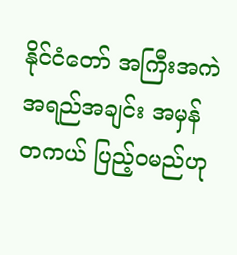နိုင်ငံတော် အကြီးအကဲ အရည်အချင်း အမှန်တကယ် ပြည့်ဝမည်ဟု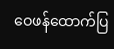ဝေဖန်ထောက်ပြ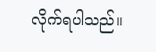လိုက်ရပါသည်။